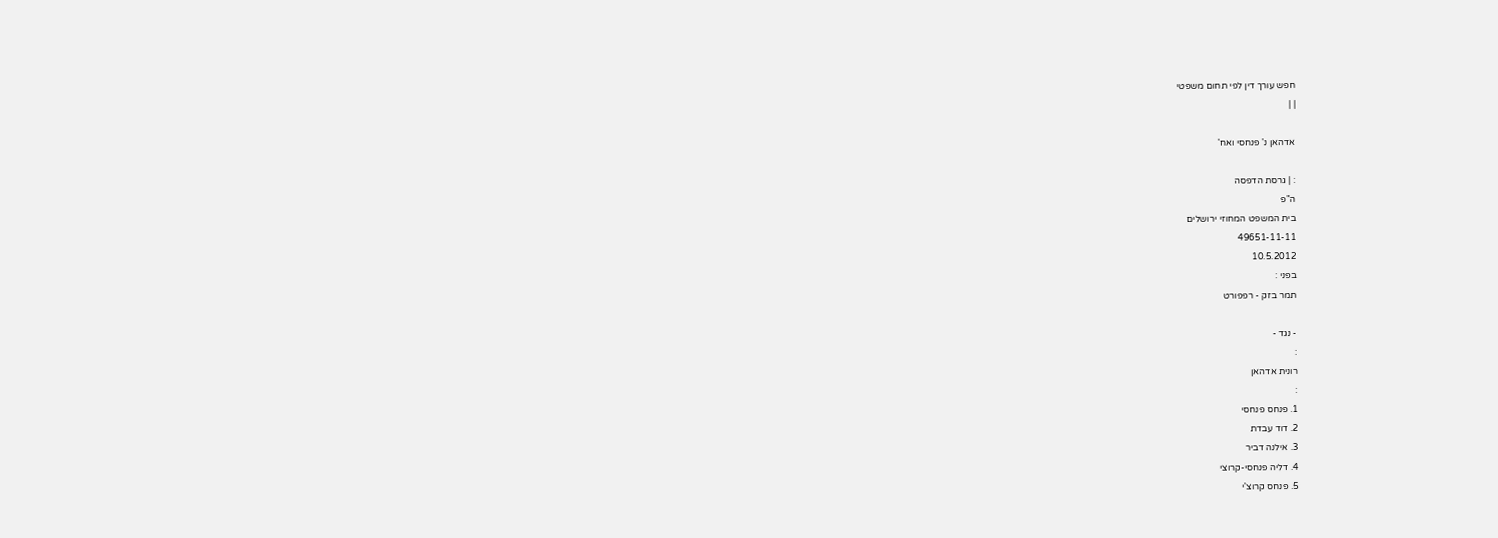חפש עורך דין לפי תחום משפטי
| |

אדהאן נ' פנחסי ואח'

: | גרסת הדפסה
ה"פ
בית המשפט המחוזי ירושלים
49651-11-11
10.5.2012
בפני :
תמר בזק - רפפורט

- נגד -
:
רונית אדהאן
:
1. פנחס פנחסי
2. דוד עבדת
3. אילנה דביר
4. דליה פנחסי-קרוצי
5. פנחס קרוצ'י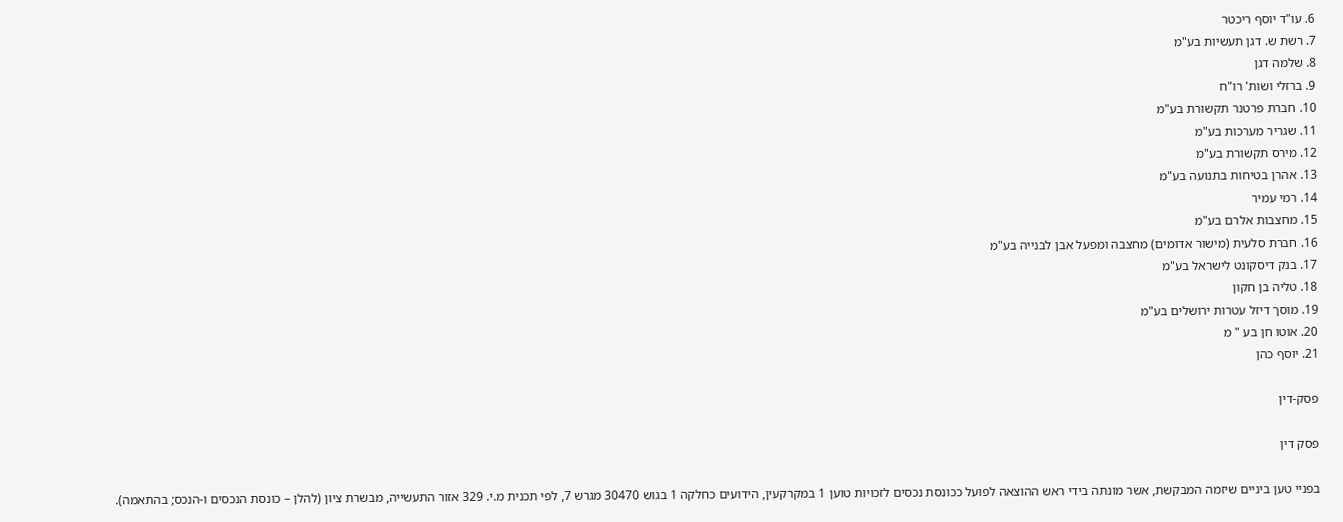6. עו"ד יוסף ריכטר
7. רשת ש. דגן תעשיות בע"מ
8. שלמה דגן
9. ברזלי ושות' רו"ח
10. חברת פרטנר תקשורת בע"מ
11. שגריר מערכות בע"מ
12. מירס תקשורת בע"מ
13. אהרן בטיחות בתנועה בע"מ
14. רמי עמיר
15. מחצבות אלרם בע"מ
16. חברת סלעית (מישור אדומים) מחצבה ומפעל אבן לבנייה בע"מ
17. בנק דיסקונט לישראל בע"מ
18. טליה בן חקון
19. מוסך דיזל עטרות ירושלים בע"מ
20. אוטו חן בע " מ
21. יוסף כהן

פסק-דין

פסק דין

בפניי טען ביניים שיזמה המבקשת, אשר מונתה בידי ראש ההוצאה לפועל ככונסת נכסים לזכויות טוען 1 במקרקעין, הידועים כחלקה 1 בגוש 30470 מגרש 7, לפי תכנית מ.י. 329 אזור התעשייה, מבשרת ציון (להלן – כונסת הנכסים ו-הנכס; בהתאמה).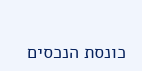כונסת הנכסים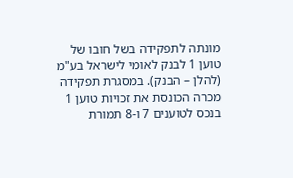מונתה לתפקידה בשל חובו של טוען 1 לבנק לאומי לישראל בע"מ (להלן – הבנק). במסגרת תפקידה מכרה הכונסת את זכויות טוען 1 בנכס לטוענים 7 ו-8 תמורת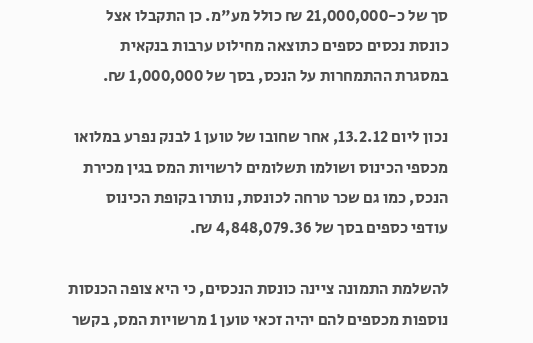סך של כ-21,000,000 ₪ כולל מע"מ. כן התקבלו אצל כונסת נכסים כספים כתוצאה מחילוט ערבות בנקאית במסגרת ההתמחרות על הנכס, בסך של 1,000,000 ₪.

נכון ליום 13.2.12, אחר שחובו של טוען 1 לבנק נפרע במלואו מכספי הכינוס ושולמו תשלומים לרשויות המס בגין מכירת הנכס, כמו גם שכר טרחה לכונסת, נותרו בקופת הכינוס עודפי כספים בסך של 4,848,079.36 ₪.

להשלמת התמונה ציינה כונסת הנכסים, כי היא צופה הכנסות נוספות מכספים להם יהיה זכאי טוען 1 מרשויות המס, בקשר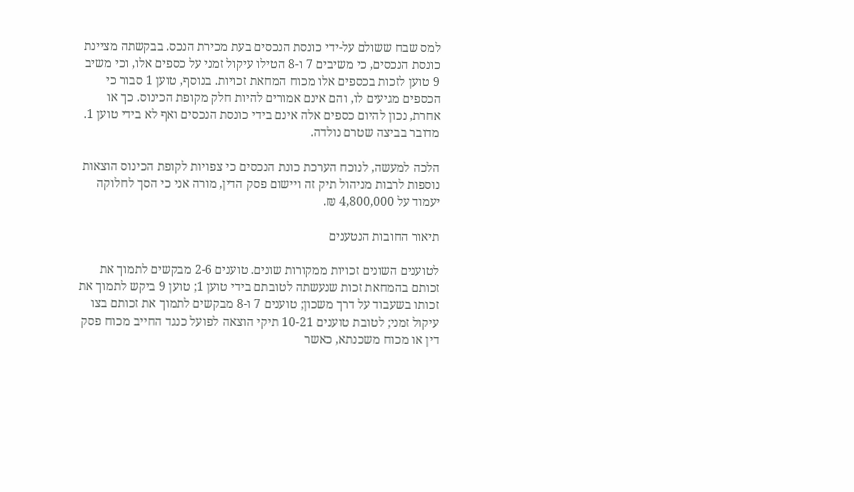למס שבח ששולם על-ידי כונסת הנכסים בעת מכירת הנכס. בבקשתה מציינת כונסת הנכסים, כי משיבים 7 ו-8 הטילו עיקול זמני על כספים אלו, וכי משיב 9 טוען לזכות בכספים אלו מכוח המחאת זכויות. בנוסף, טוען 1 סבור כי הכספים מגיעים לו, והם אינם אמורים להיות חלק מקופת הכינוס. כך או אחרת, נכון להיום כספים אלה אינם בידי כונסת הנכסים ואף לא בידי טוען 1. מדובר בביצה שטרם נולדה.

הלכה למעשה, לנוכח הערכת כונת הנכסים כי צפויות לקופת הכינוס הוצאות נוספות לרבות מניהול תיק זה ויישום פסק הדין, מורה אני כי הסך לחלוקה יעמוד על 4,800,000 ₪.

תיאור החובות הנטענים

לטוענים השונים זכויות ממקורות שונים. טוענים 2-6 מבקשים לתמוך את זכותם בהמחאת זכות שנעשתה לטובתם בידי טוען 1; טוען 9 ביקש לתמוך את זכותו בשעבוד על דרך משכון; טוענים 7 ו-8 מבקשים לתמוך את זכותם בצו עיקול זמני; לטובת טוענים 10-21 תיקי הוצאה לפועל כנגד החייב מכוח פסק דין או מכוח משכנתא, כאשר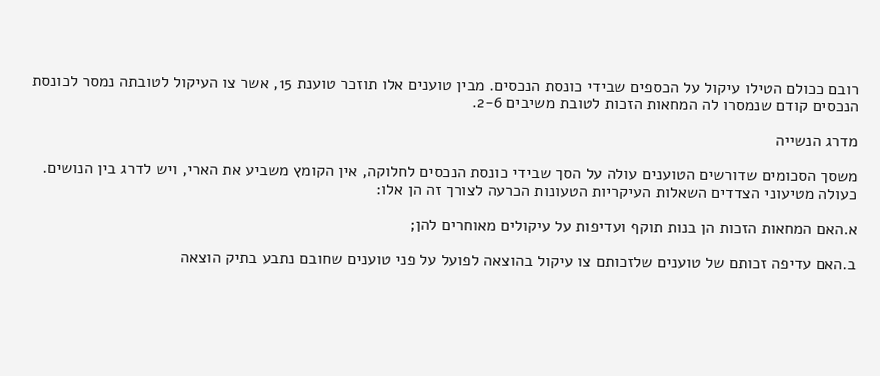רובם ככולם הטילו עיקול על הכספים שבידי כונסת הנכסים. מבין טוענים אלו תוזכר טוענת 15, אשר צו העיקול לטובתה נמסר לכונסת הנכסים קודם שנמסרו לה המחאות הזכות לטובת משיבים 2-6.

מדרג הנשייה

משסך הסכומים שדורשים הטוענים עולה על הסך שבידי כונסת הנכסים לחלוקה, אין הקומץ משביע את הארי, ויש לדרג בין הנושים. כעולה מטיעוני הצדדים השאלות העיקריות הטעונות הכרעה לצורך זה הן אלו:

א.האם המחאות הזכות הן בנות תוקף ועדיפות על עיקולים מאוחרים להן;

ב.האם עדיפה זכותם של טוענים שלזכותם צו עיקול בהוצאה לפועל על פני טוענים שחובם נתבע בתיק הוצאה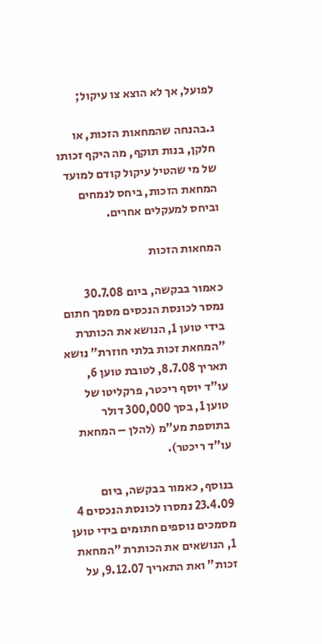לפועל, אך לא הוצא צו עיקול;

ג.בהנחה שהמחאות הזכות, או חלקן, בנות תוקף, מה היקף זכותו של מי שהטיל עיקול קודם למועד המחאת הזכות, ביחס לנמחים וביחס למעקלים אחרים.

המחאות הזכות

כאמור בבקשה, ביום 30.7.08 נמסר לכונסת הנכסים מסמך חתום בידי טוען 1, הנושא את הכותרת "המחאת זכות בלתי חוזרת" נושא תאריך 8.7.08, לטובת טוען 6, עו"ד יוסף ריכטר, פרקליטו של טוען 1, בסך 300,000 דולר בתוספת מע"מ (להלן – המחאת עו"ד ריכטר).

בנוסף, כאמור בבקשה, ביום 23.4.09 נמסרו לכונסת הנכסים 4 מסמכים נוספים חתומים בידי טוען 1, הנושאים את הכותרת "המחאת זכות" ואת התאריך 9.12.07, על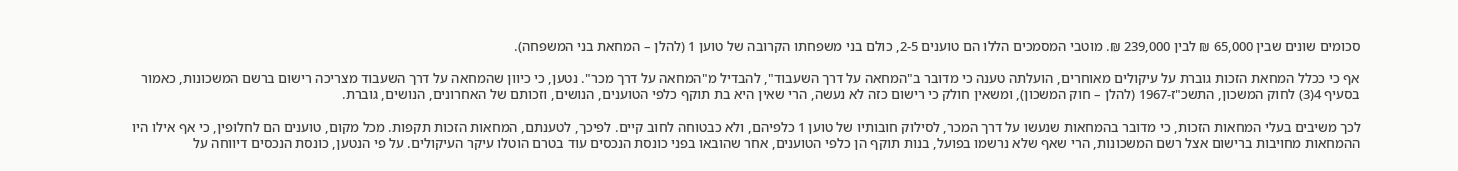סכומים שונים שבין 65,000 ₪ לבין 239,000 ₪. מוטבי המסמכים הללו הם טוענים 2-5, כולם בני משפחתו הקרובה של טוען 1 (להלן – המחאת בני המשפחה).

אף כי ככלל המחאת הזכות גוברת על עיקולים מאוחרים, הועלתה טענה כי מדובר ב"המחאה על דרך השעבוד", להבדיל מ"המחאה על דרך מכר". נטען, כי כיוון שהמחאה על דרך השעבוד מצריכה רישום ברשם המשכונות, כאמור בסעיף 4(3) לחוק המשכון, התשכ"ז-1967 (להלן – חוק המשכון), ומשאין חולק כי רישום כזה לא נעשה, הרי שאין היא בת תוקף כלפי הטוענים, הנושים, וזכותם של האחרונים, הנושים, גוברת.

לכך משיבים בעלי המחאות הזכות, כי מדובר בהמחאות שנעשו על דרך המכר, לסילוק חובותיו של טוען 1 כלפיהם, ולא כבטוחה לחוב קיים. לפיכך, לטענתם, המחאות הזכות תקפות. מכל מקום, טוענים הם לחלופין, כי אף אילו היו ההמחאות מחויבות ברישום אצל רשם המשכונות, הרי שאף שלא נרשמו בפועל, בנות תוקף הן כלפי הטוענים, אחר שהובאו בפני כונסת הנכסים עוד בטרם הוטלו עיקר העיקולים. על פי הנטען, כונסת הנכסים דיווחה על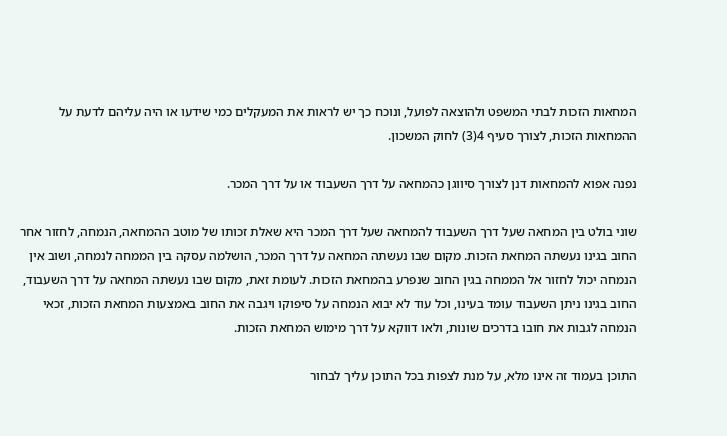המחאות הזכות לבתי המשפט ולהוצאה לפועל, ונוכח כך יש לראות את המעקלים כמי שידעו או היה עליהם לדעת על ההמחאות הזכות, לצורך סעיף 4(3) לחוק המשכון.

נפנה אפוא להמחאות דנן לצורך סיווגן כהמחאה על דרך השעבוד או על דרך המכר.

שוני בולט בין המחאה שעל דרך השעבוד להמחאה שעל דרך המכר היא שאלת זכותו של מוטב ההמחאה, הנמחה, לחזור אחר החוב בגינו נעשתה המחאת הזכות. מקום שבו נעשתה המחאה על דרך המכר, הושלמה עסקה בין הממחה לנמחה, ושוב אין הנמחה יכול לחזור אל הממחה בגין החוב שנפרע בהמחאת הזכות. לעומת זאת, מקום שבו נעשתה המחאה על דרך השעבוד, החוב בגינו ניתן השעבוד עומד בעינו, וכל עוד לא יבוא הנמחה על סיפוקו ויגבה את החוב באמצעות המחאת הזכות, זכאי הנמחה לגבות את חובו בדרכים שונות, ולאו דווקא על דרך מימוש המחאת הזכות.

התוכן בעמוד זה אינו מלא, על מנת לצפות בכל התוכן עליך לבחור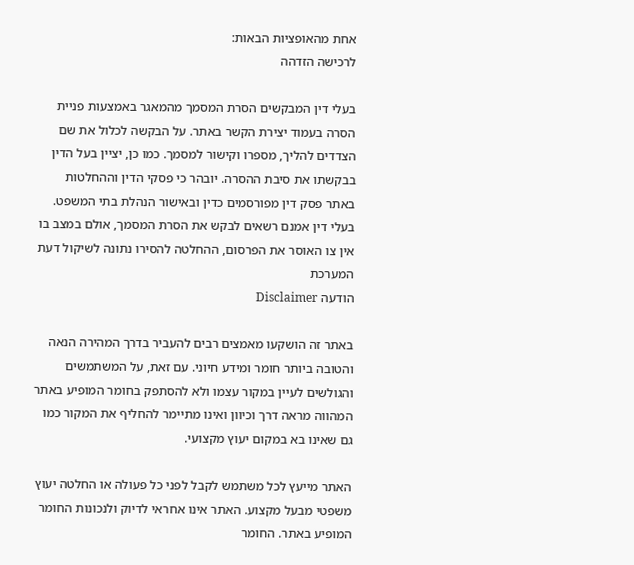אחת מהאופציות הבאות:
לרכישה הזדהה

בעלי דין המבקשים הסרת המסמך מהמאגר באמצעות פניית הסרה בעמוד יצירת הקשר באתר. על הבקשה לכלול את שם הצדדים להליך, מספרו וקישור למסמך. כמו כן, יציין בעל הדין בבקשתו את סיבת ההסרה. יובהר כי פסקי הדין וההחלטות באתר פסק דין מפורסמים כדין ובאישור הנהלת בתי המשפט. בעלי דין אמנם רשאים לבקש את הסרת המסמך, אולם במצב בו אין צו האוסר את הפרסום, ההחלטה להסירו נתונה לשיקול דעת המערכת
הודעה Disclaimer

באתר זה הושקעו מאמצים רבים להעביר בדרך המהירה הנאה והטובה ביותר חומר ומידע חיוני. עם זאת, על המשתמשים והגולשים לעיין במקור עצמו ולא להסתפק בחומר המופיע באתר המהווה מראה דרך וכיוון ואינו מתיימר להחליף את המקור כמו גם שאינו בא במקום יעוץ מקצועי.

האתר מייעץ לכל משתמש לקבל לפני כל פעולה או החלטה יעוץ משפטי מבעל מקצוע. האתר אינו אחראי לדיוק ולנכונות החומר המופיע באתר. החומר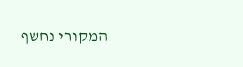המקורי נחשף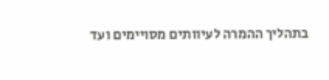בתהליך ההמרה לעיוותים מסויימים ועד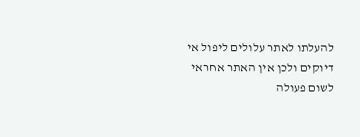להעלתו לאתר עלולים ליפול אי דיוקים ולכן אין האתר אחראי לשום פעולה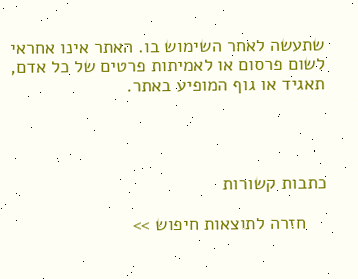שתעשה לאחר השימוש בו. האתר אינו אחראי לשום פרסום או לאמיתות פרטים של כל אדם, תאגיד או גוף המופיע באתר.




כתבות קשורות

    חזרה לתוצאות חיפוש >>